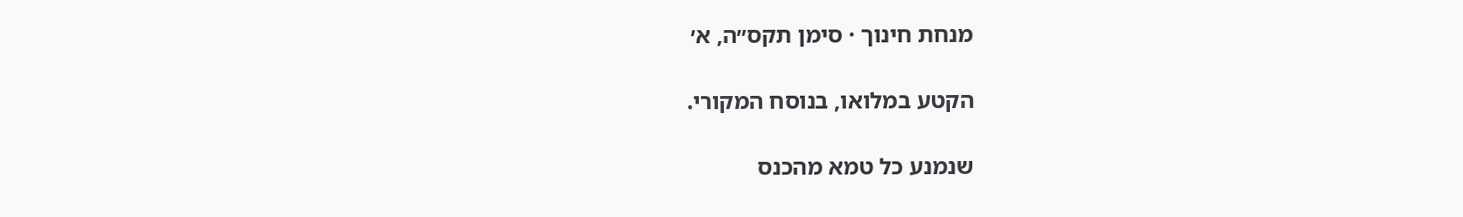מנחת חינוך · סימן תקס״ה, א׳

הקטע במלואו, בנוסח המקורי.

שנמנע כל טמא מהכנס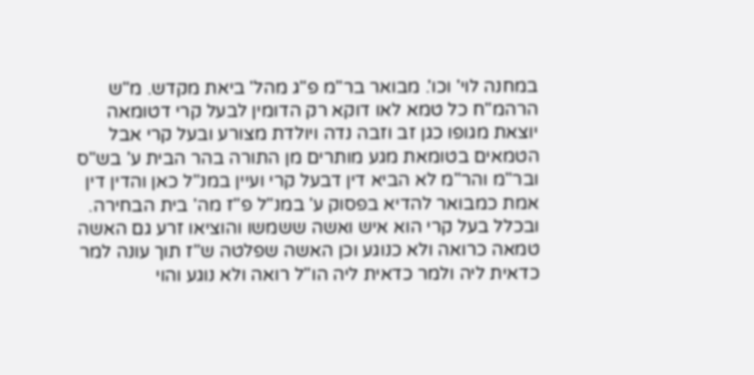במחנה לוי' וכו'. מבואר בר"מ פ"ג מהל' ביאת מקדש. מ"ש הרהמ"ח כל טמא לאו דוקא רק הדומין לבעל קרי דטומאה יוצאת מגופו כגן זב וזבה נדה ויולדת מצורע ובעל קרי אבל הטמאים בטומאת מגע מותרים מן התורה בהר הבית ע' בש"ס ובר"מ והר"מ לא הביא דין דבעל קרי ועיין במנ"ל כאן והדין דין אמת כמבואר להדיא בפסוק ע' במנ"ל פ"ז מה' בית הבחירה. ובכלל בעל קרי הוא איש ואשה ששמשו והוציאו זרע גם האשה טמאה כרואה ולא כנוגע וכן האשה שפלטה ש"ז תוך עונה למר כדאית ליה ולמר כדאית ליה הו"ל רואה ולא נוגע והוי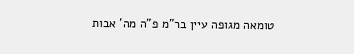טומאה מגופה עיין בר"מ פ"ה מה' אבות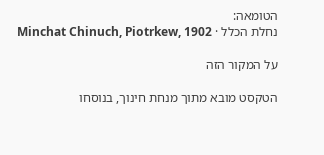הטומאה:
נחלת הכלל · Minchat Chinuch, Piotrkew, 1902

על המקור הזה

הטקסט מובא מתוך מנחת חינוך, בנוסחו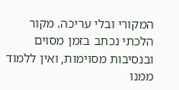המקורי ובלי עריכה. מקור הלכתי נכתב בזמן מסוים ובנסיבות מסוימות, ואין ללמוד ממנו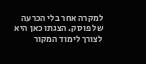למקרה אחר בלי הכרעה של פוסק. הצגתו כאן היא לצורך לימוד המקור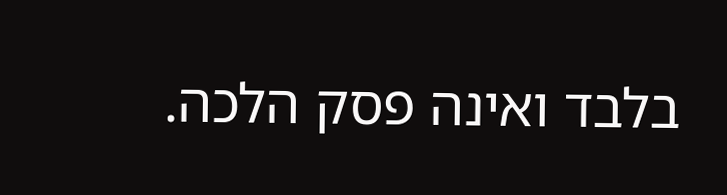בלבד ואינה פסק הלכה.